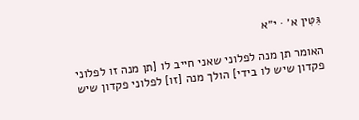גִּטִּין א׳ · י״א

האומר תן מנה לפלוני שאני חייב לו [תן מנה זו לפלוני פקדון שיש לו בידי] הולך מנה [זו] לפלוני פקדון שיש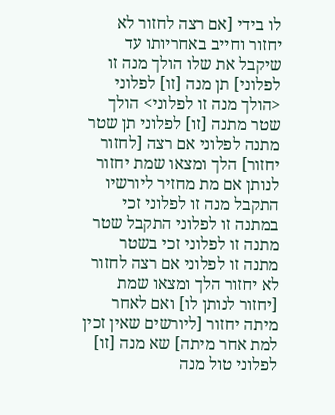לו בידי [אם רצה לחזור לא יחזור וחייב באחריותו עד שיקבל את שלו הולך מנה זו לפלוני] תן מנה [זו] לפלוני <הולך מנה זו לפלוני> הולך שטר מתנה [זו] לפלוני תן שטר מתנה לפלוני אם רצה [לחזור יחזור] הלך ומצאו שמת יחזור לנותן אם מת מחזיר ליורשיו התקבל מנה זו לפלוני זכי במתנה זו לפלוני התקבל שטר מתנה זו לפלוני זכי בשטר מתנה זו לפלוני אם רצה לחזור לא יחזור הלך ומצאו שמת [יחזור לנותן לו] ואם לאחר מיתה יחזור [ליורשים שאין זכין למת אחר מיתה] שא מנה [זו] לפלוני טול מנה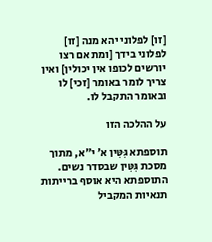[זו] לפלוני יהא מנה [זו] לפלוני בידך [ומת אם רצו יורשים לכופו אין יכולין] ואין צריך לומר באומר [זכי] לו ובאומר התקבל לו.

על ההלכה הזו

תוספתא גִּטִּין א׳ י״א, מתוך מסכת גִּטִּין שבסדר נשים. התוספתא היא אוסף ברייתות תנאיות המקביל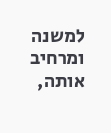למשנה ומרחיב אותה,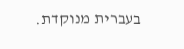בעברית מנוקדת.